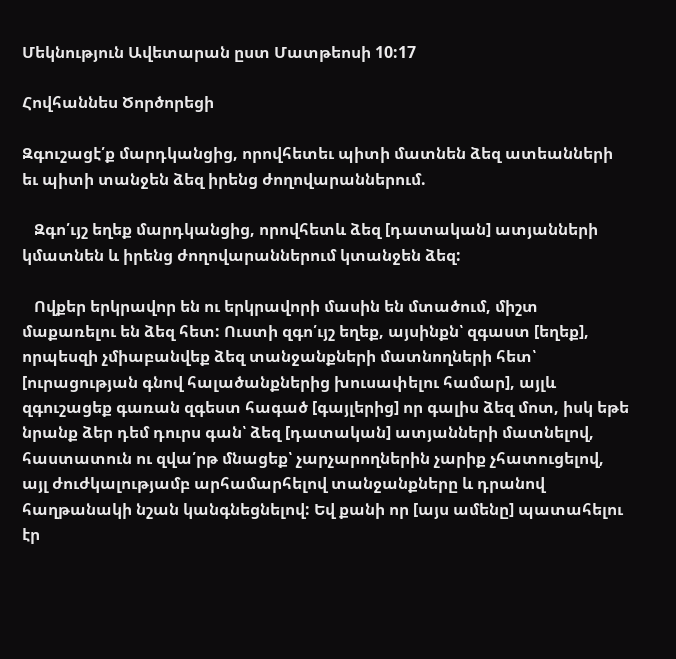Մեկնություն Ավետարան ըստ Մատթեոսի 10:17

Հովհաննես Ծործորեցի

Զգուշացէ՛ք մարդկանցից, որովհետեւ պիտի մատնեն ձեզ ատեանների եւ պիտի տանջեն ձեզ իրենց ժողովարաններում.

   Զգո՛ւյշ եղեք մարդկանցից, որովհետև ձեզ [դատական] ատյանների կմատնեն և իրենց ժողովարաններում կտանջեն ձեզ:

   Ովքեր երկրավոր են ու երկրավորի մասին են մտածում, միշտ մաքառելու են ձեզ հետ: Ուստի զգո՛ւյշ եղեք, այսինքն՝ զգաստ [եղեք], որպեսզի չմիաբանվեք ձեզ տանջանքների մատնողների հետ՝ [ուրացության գնով հալածանքներից խուսափելու համար], այլև զգուշացեք գառան զգեստ հագած [գայլերից] որ գալիս ձեզ մոտ, իսկ եթե նրանք ձեր դեմ դուրս գան՝ ձեզ [դատական] ատյանների մատնելով, հաստատուն ու զվա՛րթ մնացեք՝ չարչարողներին չարիք չհատուցելով, այլ ժուժկալությամբ արհամարհելով տանջանքները և դրանով հաղթանակի նշան կանգնեցնելով: Եվ քանի որ [այս ամենը] պատահելու էր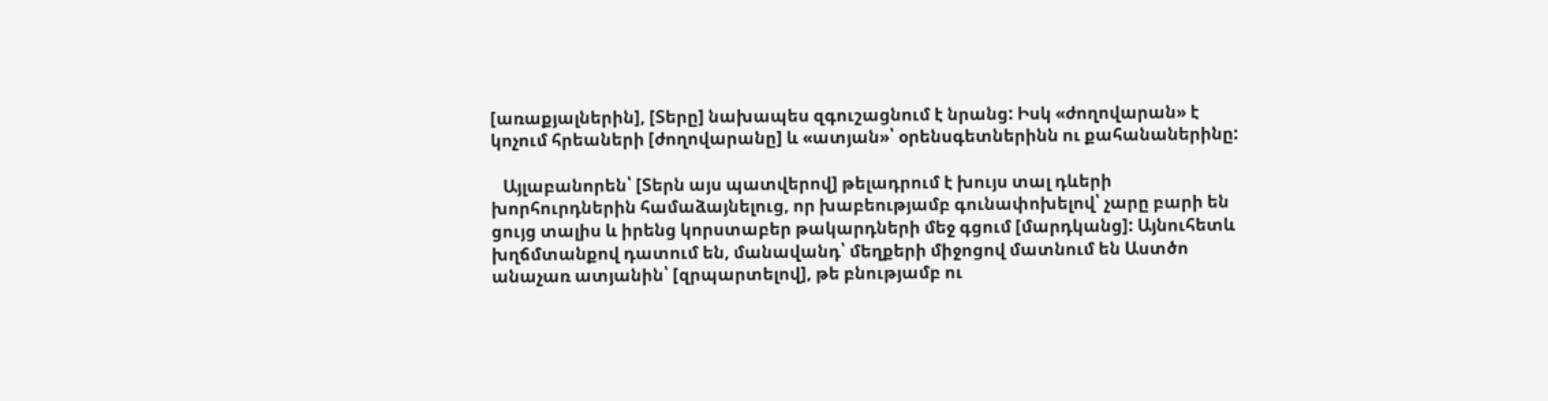[առաքյալներին], [Տերը] նախապես զգուշացնում է նրանց: Իսկ «ժողովարան» է կոչում հրեաների [ժողովարանը] և «ատյան»՝ օրենսգետներինն ու քահանաներինը:

   Այլաբանորեն՝ [Տերն այս պատվերով] թելադրում է խույս տալ դևերի խորհուրդներին համաձայնելուց, որ խաբեությամբ գունափոխելով՝ չարը բարի են ցույց տալիս և իրենց կորստաբեր թակարդների մեջ գցում [մարդկանց]: Այնուհետև խղճմտանքով դատում են, մանավանդ՝ մեղքերի միջոցով մատնում են Աստծո անաչառ ատյանին՝ [զրպարտելով], թե բնությամբ ու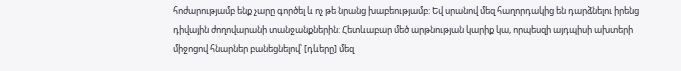հոժարությամբ ենք չարը գործել և ոչ թե նրանց խաբեությամբ: Եվ սրանով մեզ հաղորդակից են դարձնելու իրենց դիվային ժողովարանի տանջանքներին: Հետևաբար մեծ արթնության կարիք կա, որպեսզի այդպիսի ախտերի միջոցով հնարներ բանեցնելով՝ [դևերը] մեզ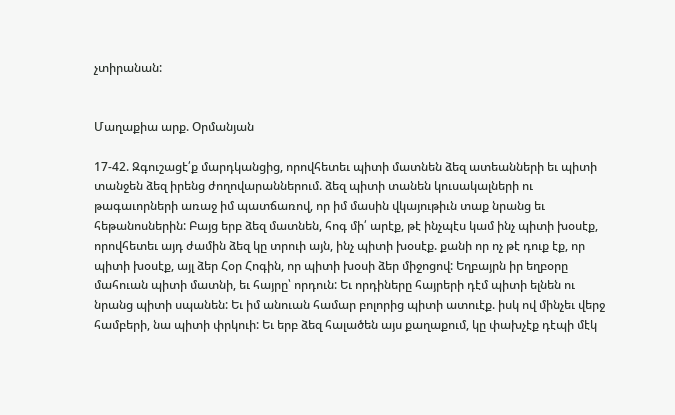չտիրանան:


Մաղաքիա արք. Օրմանյան

17-42. Զգուշացէ՛ք մարդկանցից, որովհետեւ պիտի մատնեն ձեզ ատեանների եւ պիտի տանջեն ձեզ իրենց ժողովարաններում. ձեզ պիտի տանեն կուսակալների ու թագաւորների առաջ իմ պատճառով, որ իմ մասին վկայութիւն տաք նրանց եւ հեթանոսներին: Բայց երբ ձեզ մատնեն, հոգ մի՛ արէք, թէ ինչպէս կամ ինչ պիտի խօսէք, որովհետեւ այդ ժամին ձեզ կը տրուի այն, ինչ պիտի խօսէք. քանի որ ոչ թէ դուք էք, որ պիտի խօսէք, այլ ձեր Հօր Հոգին, որ պիտի խօսի ձեր միջոցով: Եղբայրն իր եղբօրը մահուան պիտի մատնի, եւ հայրը՝ որդուն: Եւ որդիները հայրերի դէմ պիտի ելնեն ու նրանց պիտի սպանեն: Եւ իմ անուան համար բոլորից պիտի ատուէք. իսկ ով մինչեւ վերջ համբերի, նա պիտի փրկուի: Եւ երբ ձեզ հալածեն այս քաղաքում, կը փախչէք դէպի մէկ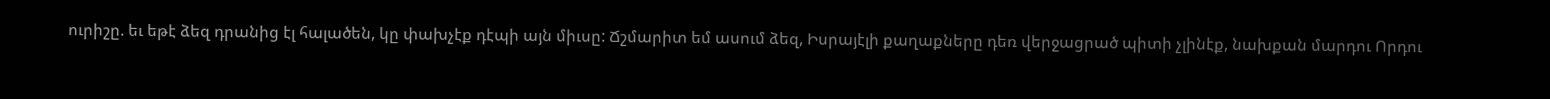ուրիշը. եւ եթէ ձեզ դրանից էլ հալածեն, կը փախչէք դէպի այն միւսը: Ճշմարիտ եմ ասում ձեզ, Իսրայէլի քաղաքները դեռ վերջացրած պիտի չլինէք, նախքան մարդու Որդու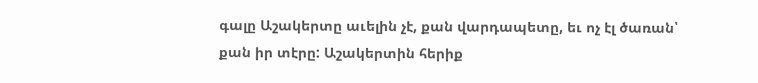գալը Աշակերտը աւելին չէ, քան վարդապետը, եւ ոչ էլ ծառան՝ քան իր տէրը: Աշակերտին հերիք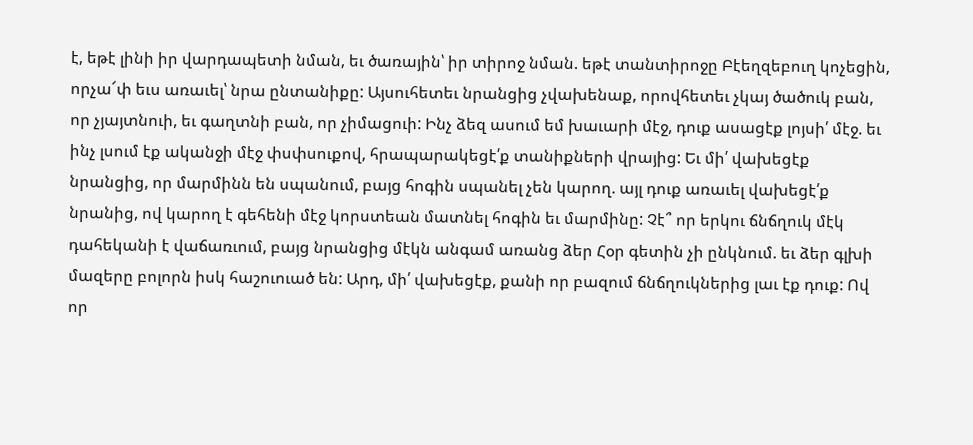է, եթէ լինի իր վարդապետի նման, եւ ծառային՝ իր տիրոջ նման. եթէ տանտիրոջը Բէեղզեբուղ կոչեցին, որչա՜փ եւս առաւել՝ նրա ընտանիքը: Այսուհետեւ նրանցից չվախենաք, որովհետեւ չկայ ծածուկ բան, որ չյայտնուի, եւ գաղտնի բան, որ չիմացուի: Ինչ ձեզ ասում եմ խաւարի մէջ, դուք ասացէք լոյսի՛ մէջ. եւ ինչ լսում էք ականջի մէջ փսփսուքով, հրապարակեցէ՛ք տանիքների վրայից: Եւ մի՛ վախեցէք նրանցից, որ մարմինն են սպանում, բայց հոգին սպանել չեն կարող. այլ դուք առաւել վախեցէ՛ք նրանից, ով կարող է գեհենի մէջ կորստեան մատնել հոգին եւ մարմինը: Չէ՞ որ երկու ճնճղուկ մէկ դահեկանի է վաճառւում, բայց նրանցից մէկն անգամ առանց ձեր Հօր գետին չի ընկնում. եւ ձեր գլխի մազերը բոլորն իսկ հաշուուած են: Արդ, մի՛ վախեցէք, քանի որ բազում ճնճղուկներից լաւ էք դուք: Ով որ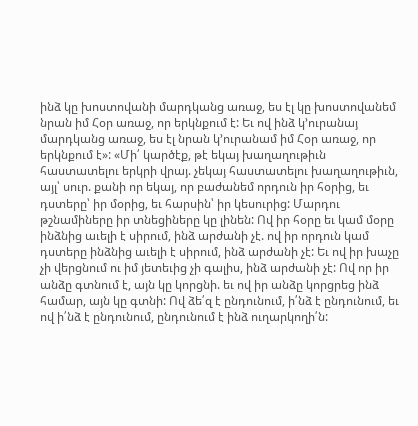ինձ կը խոստովանի մարդկանց առաջ, ես էլ կը խոստովանեմ նրան իմ Հօր առաջ, որ երկնքում է: Եւ ով ինձ կ՚ուրանայ մարդկանց առաջ, ես էլ նրան կ՚ուրանամ իմ Հօր առաջ, որ երկնքում է»: «Մի՛ կարծէք, թէ եկայ խաղաղութիւն հաստատելու երկրի վրայ. չեկայ հաստատելու խաղաղութիւն, այլ՝ սուր. քանի որ եկայ, որ բաժանեմ որդուն իր հօրից, եւ դստերը՝ իր մօրից, եւ հարսին՝ իր կեսուրից: Մարդու թշնամիները իր տնեցիները կը լինեն: Ով իր հօրը եւ կամ մօրը ինձնից աւելի է սիրում, ինձ արժանի չէ. ով իր որդուն կամ դստերը ինձնից աւելի է սիրում, ինձ արժանի չէ: Եւ ով իր խաչը չի վերցնում ու իմ յետեւից չի գալիս, ինձ արժանի չէ: Ով որ իր անձը գտնում է, այն կը կորցնի. եւ ով իր անձը կորցրեց ինձ համար, այն կը գտնի: Ով ձե՛զ է ընդունում, ի՛նձ է ընդունում, եւ ով ի՛նձ է ընդունում, ընդունում է ինձ ուղարկողի՛ն: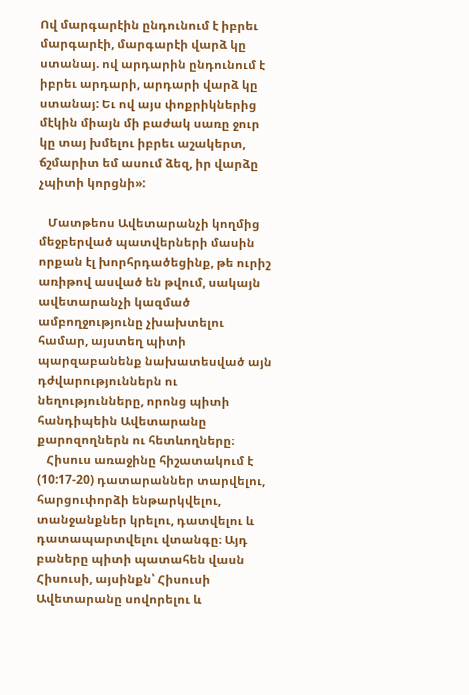Ով մարգարէին ընդունում է իբրեւ մարգարէի, մարգարէի վարձ կը ստանայ. ով արդարին ընդունում է իբրեւ արդարի, արդարի վարձ կը ստանայ: Եւ ով այս փոքրիկներից մէկին միայն մի բաժակ սառը ջուր կը տայ խմելու իբրեւ աշակերտ, ճշմարիտ եմ ասում ձեզ, իր վարձը չպիտի կորցնի»:

   Մատթեոս Ավետարանչի կողմից մեջբերված պատվերների մասին որքան էլ խորհրդածեցինք, թե ուրիշ առիթով ասված են թվում, սակայն ավետարանչի կազմած ամբողջությունը չխախտելու համար, այստեղ պիտի պարզաբանենք նախատեսված այն դժվարություններն ու նեղությունները, որոնց պիտի հանդիպեին Ավետարանը քարոզողներն ու հետևողները։
   Հիսուս առաջինը հիշատակում է (10:17-20) դատարաններ տարվելու, հարցուփորձի ենթարկվելու, տանջանքներ կրելու, դատվելու և դատապարտվելու վտանգը։ Այդ բաները պիտի պատահեն վասն Հիսուսի, այսինքն՝ Հիսուսի Ավետարանը սովորելու և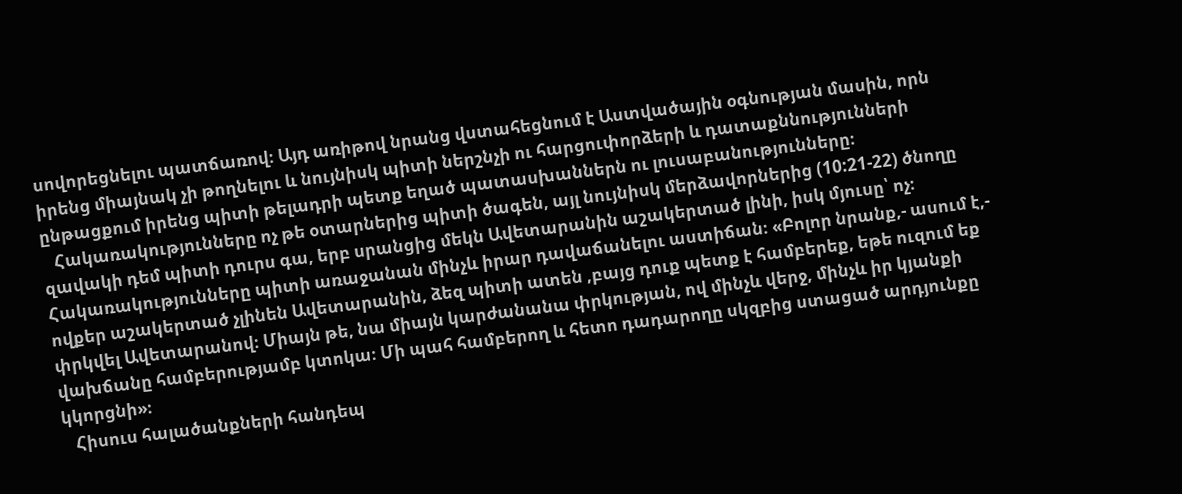սովորեցնելու պատճառով։ Այդ առիթով նրանց վստահեցնում է Աստվածային օգնության մասին, որն իրենց միայնակ չի թողնելու և նույնիսկ պիտի ներշնչի ու հարցուփորձերի և դատաքննությունների ընթացքում իրենց պիտի թելադրի պետք եղած պատասխաններն ու լուսաբանությունները։
   Հակառակությունները ոչ թե օտարներից պիտի ծագեն, այլ նույնիսկ մերձավորներից (10:21-22) ծնողը զավակի դեմ պիտի դուրս գա, երբ սրանցից մեկն Ավետարանին աշակերտած լինի, իսկ մյուսը՝ ոչ։ Հակառակությունները պիտի առաջանան մինչև իրար դավաճանելու աստիճան։ «Բոլոր նրանք,- ասում է,- ովքեր աշակերտած չլինեն Ավետարանին, ձեզ պիտի ատեն ,բայց դուք պետք է համբերեք, եթե ուզում եք փրկվել Ավետարանով։ Միայն թե, նա միայն կարժանանա փրկության, ով մինչև վերջ, մինչև իր կյանքի վախճանը համբերությամբ կտոկա։ Մի պահ համբերող և հետո դադարողը սկզբից ստացած արդյունքը կկորցնի»։
   Հիսուս հալածանքների հանդեպ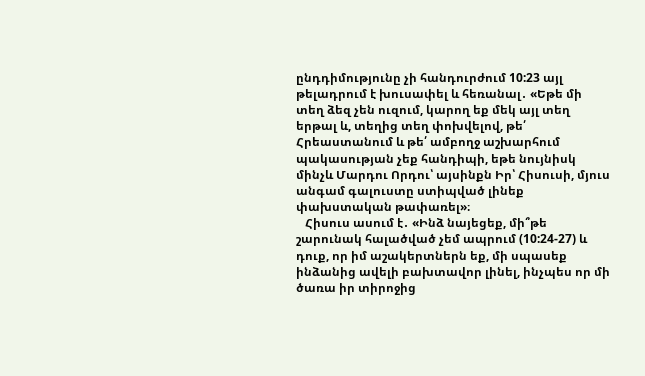ընդդիմությունը չի հանդուրժում 10:23 այլ թելադրում է խուսափել և հեռանալ․ «Եթե մի տեղ ձեզ չեն ուզում, կարող եք մեկ այլ տեղ երթալ և, տեղից տեղ փոխվելով, թե՛ Հրեաստանում և թե՛ ամբողջ աշխարհում պակասության չեք հանդիպի, եթե նույնիսկ մինչև Մարդու Որդու՝ այսինքն Իր՝ Հիսուսի, մյուս անգամ գալուստը ստիպված լինեք փախստական թափառել»։
   Հիսուս ասում է․ «Ինձ նայեցեք, մի՞թե շարունակ հալածված չեմ ապրում (10:24-27) և դուք, որ իմ աշակերտներն եք, մի սպասեք ինձանից ավելի բախտավոր լինել, ինչպես որ մի ծառա իր տիրոջից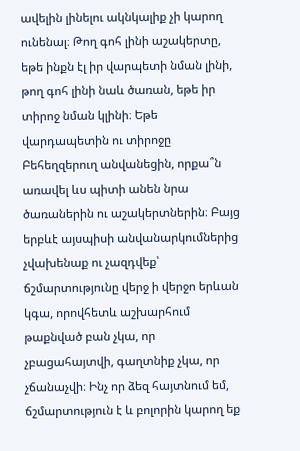ավելին լինելու ակնկալիք չի կարող ունենալ։ Թող գոհ լինի աշակերտը, եթե ինքն էլ իր վարպետի նման լինի, թող գոհ լինի նաև ծառան, եթե իր տիրոջ նման կլինի։ Եթե վարդապետին ու տիրոջը Բեհեղզերուղ անվանեցին, որքա՞ն առավել ևս պիտի անեն նրա ծառաներին ու աշակերտներին։ Բայց երբևէ այսպիսի անվանարկումներից չվախենաք ու չազդվեք՝ ճշմարտությունը վերջ ի վերջո երևան կգա, որովհետև աշխարհում թաքնված բան չկա, որ չբացահայտվի, գաղտնիք չկա, որ չճանաչվի։ Ինչ որ ձեզ հայտնում եմ, ճշմարտություն է և բոլորին կարող եք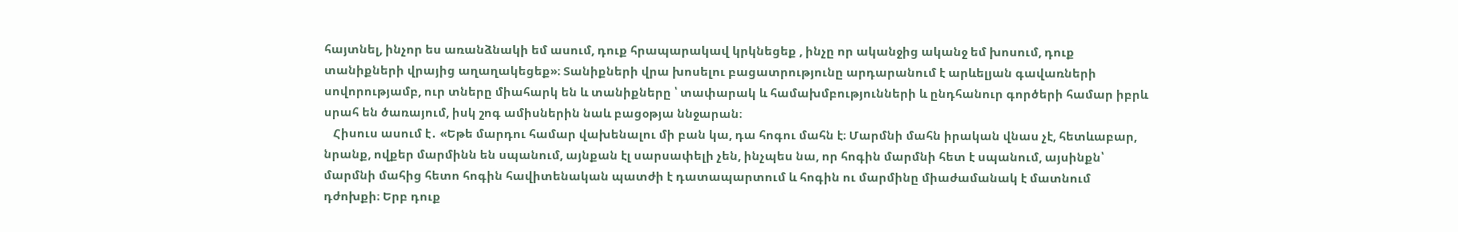հայտնել, ինչոր ես առանձնակի եմ ասում, դուք հրապարակավ կրկնեցեք , ինչը որ ականջից ականջ եմ խոսում, դուք տանիքների վրայից աղաղակեցեք»։ Տանիքների վրա խոսելու բացատրությունը արդարանում է արևելյան գավառների սովորությամբ, ուր տները միահարկ են և տանիքները ՝ տափարակ և համախմբությունների և ընդհանուր գործերի համար իբրև սրահ են ծառայում, իսկ շոգ ամիսներին նաև բացօթյա ննջարան։
   Հիսուս ասում է․ «Եթե մարդու համար վախենալու մի բան կա, դա հոգու մահն է։ Մարմնի մահն իրական վնաս չէ, հետևաբար, նրանք, ովքեր մարմինն են սպանում, այնքան էլ սարսափելի չեն, ինչպես նա, որ հոգին մարմնի հետ է սպանում, այսինքն՝ մարմնի մահից հետո հոգին հավիտենական պատժի է դատապարտում և հոգին ու մարմինը միաժամանակ է մատնում դժոխքի։ Երբ դուք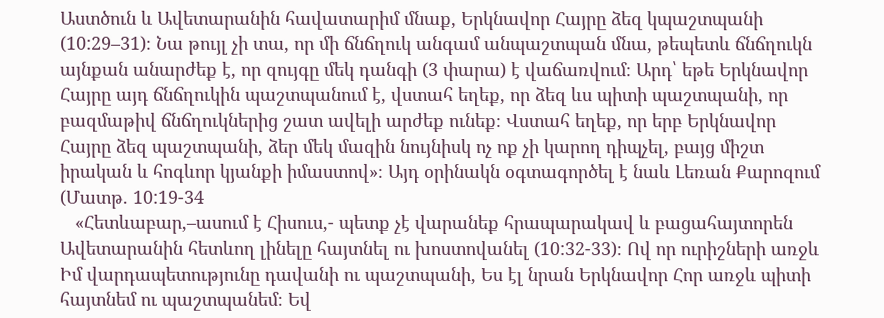Աստծուն և Ավետարանին հավատարիմ մնաք, Երկնավոր Հայրը ձեզ կպաշտպանի (10:29–31)։ Նա թույլ չի տա, որ մի ճնճղուկ անգամ անպաշտպան մնա, թեպետև ճնճղուկն այնքան անարժեք է, որ զույգը մեկ դանգի (3 փարա) է վաճառվում։ Արդ՝ եթե Երկնավոր Հայրը այդ ճնճղուկին պաշտպանում է, վստահ եղեք, որ ձեզ ևս պիտի պաշտպանի, որ բազմաթիվ ճնճղուկներից շատ ավելի արժեք ունեք։ Վստահ եղեք, որ երբ Երկնավոր Հայրը ձեզ պաշտպանի, ձեր մեկ մազին նույնիսկ ոչ ոք չի կարող դիպչել, բայց միշտ իրական և հոգևոր կյանքի իմաստով»։ Այդ օրինակն օգտագործել է նաև Լեռան Քարոզում (Մատթ. 10:19-34
   «Հետևաբար,–ասում է Հիսուս,- պետք չէ վարանեք հրապարակավ և բացահայտորեն Ավետարանին հետևող լինելը հայտնել ու խոստովանել (10:32-33)։ Ով որ ուրիշների առջև Իմ վարդապետությունը դավանի ու պաշտպանի, Ես էլ նրան Երկնավոր Հոր առջև պիտի հայտնեմ ու պաշտպանեմ։ Եվ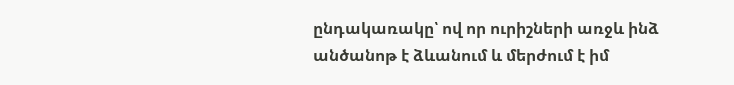ընդակառակը՝ ով որ ուրիշների առջև ինձ անծանոթ է ձևանում և մերժում է իմ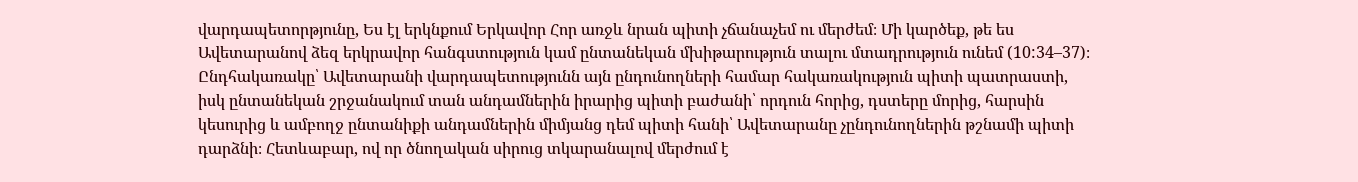վարդապետորթյունը, Ես էլ երկնքում Երկավոր Հոր առջև նրան պիտի չճանաչեմ ու մերժեմ։ Մի կարծեք, թե ես Ավետարանով ձեզ երկրավոր հանգստություն կամ ընտանեկան մխիթարություն տալու մտադրություն ունեմ (10:34–37)։ Ընդհակառակը՝ Ավետարանի վարդապետությունն այն ընդունողների համար հակառակություն պիտի պատրաստի, իսկ ընտանեկան շրջանակում տան անդամներին իրարից պիտի բաժանի՝ որդուն հորից, դստերը մորից, հարսին կեսուրից և ամբողջ ընտանիքի անդամներին միմյանց դեմ պիտի հանի՝ Ավետարանը չընդունողներին թշնամի պիտի դարձնի։ Հետևաբար, ով որ ծնողական սիրուց տկարանալով մերժում է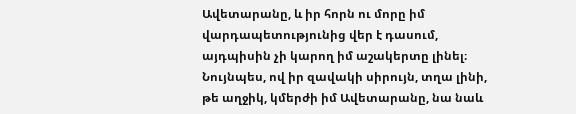Ավետարանը, և իր հորն ու մորը իմ վարդապետությունից վեր է դասում, այդպիսին չի կարող իմ աշակերտը լինել։ Նույնպես, ով իր զավակի սիրույն, տղա լինի, թե աղջիկ, կմերժի իմ Ավետարանը, նա նաև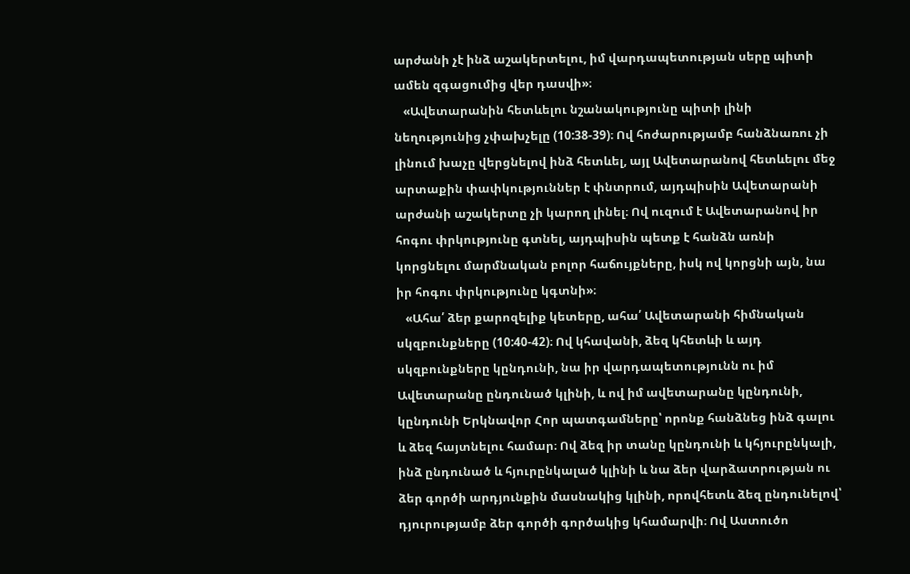արժանի չէ ինձ աշակերտելու, իմ վարդապետության սերը պիտի ամեն զգացումից վեր դասվի»։
   «Ավետարանին հետևելու նշանակությունը պիտի լինի նեղությունից չփախչելը (10:38-39)։ Ով հոժարությամբ հանձնառու չի լինում խաչը վերցնելով ինձ հետևել, այլ Ավետարանով հետևելու մեջ արտաքին փափկություններ է փնտրում, այդպիսին Ավետարանի արժանի աշակերտը չի կարող լինել։ Ով ուզում է Ավետարանով իր հոգու փրկությունը գտնել, այդպիսին պետք է հանձն առնի կորցնելու մարմնական բոլոր հաճույքները, իսկ ով կորցնի այն, նա իր հոգու փրկությունը կգտնի»։
   «Ահա՛ ձեր քարոզելիք կետերը, ահա՛ Ավետարանի հիմնական սկզբունքները (10:40-42)։ Ով կհավանի, ձեզ կհետևի և այդ սկզբունքները կընդունի, նա իր վարդապետությունն ու իմ Ավետարանը ընդունած կլինի, և ով իմ ավետարանը կընդունի, կընդունի Երկնավոր Հոր պատգամները՝ որոնք հանձնեց ինձ գալու և ձեզ հայտնելու համար։ Ով ձեզ իր տանը կընդունի և կհյուրընկալի, ինձ ընդունած և հյուրընկալած կլինի և նա ձեր վարձատրության ու ձեր գործի արդյունքին մասնակից կլինի, որովհետև ձեզ ընդունելով՝ դյուրությամբ ձեր գործի գործակից կհամարվի։ Ով Աստուծո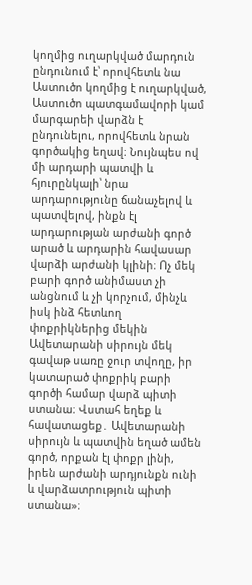կողմից ուղարկված մարդուն ընդունում է՝ որովհետև նա Աստուծո կողմից է ուղարկված, Աստուծո պատգամավորի կամ մարգարեի վարձն է ընդունելու, որովհետև նրան գործակից եղավ։ Նույնպես ով մի արդարի պատվի և հյուրընկալի՝ նրա արդարությունը ճանաչելով և պատվելով, ինքն էլ արդարության արժանի գործ արած և արդարին հավասար վարձի արժանի կլինի։ Ոչ մեկ բարի գործ անիմաստ չի անցնում և չի կորչում, մինչև իսկ ինձ հետևող փոքրիկներից մեկին Ավետարանի սիրույն մեկ գավաթ սառը ջուր տվողը, իր կատարած փոքրիկ բարի գործի համար վարձ պիտի ստանա։ Վստահ եղեք և հավատացեք․ Ավետարանի սիրույն և պատվին եղած ամեն գործ, որքան էլ փոքր լինի, իրեն արժանի արդյունքն ունի և վարձատրություն պիտի ստանա»։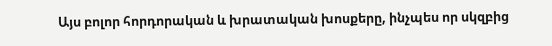Այս բոլոր հորդորական և խրատական խոսքերը, ինչպես որ սկզբից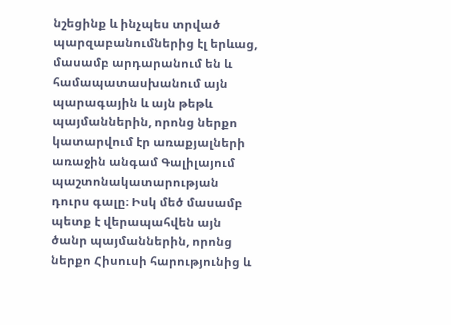նշեցինք և ինչպես տրված պարզաբանումներից էլ երևաց, մասամբ արդարանում են և համապատասխանում այն պարագային և այն թեթև պայմաններին, որոնց ներքո կատարվում էր առաքյալների առաջին անգամ Գալիլայում պաշտոնակատարության դուրս գալը։ Իսկ մեծ մասամբ պետք է վերապահվեն այն ծանր պայմաններին, որոնց ներքո Հիսուսի հարությունից և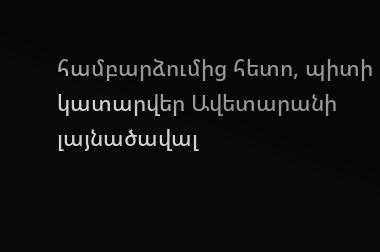համբարձումից հետո, պիտի կատարվեր Ավետարանի լայնածավալ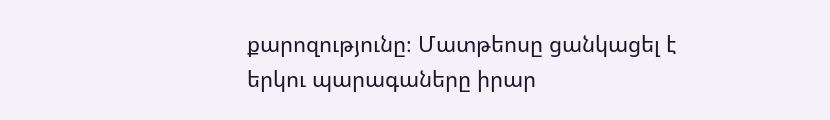քարոզությունը։ Մատթեոսը ցանկացել է երկու պարագաները իրար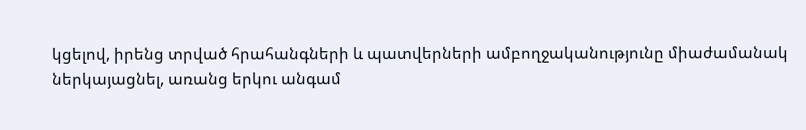կցելով, իրենց տրված հրահանգների և պատվերների ամբողջականությունը միաժամանակ ներկայացնել, առանց երկու անգամ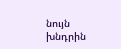նույն խնդրին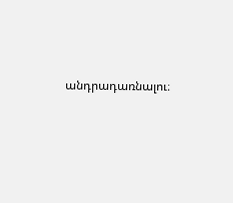անդրադառնալու։